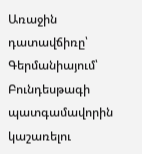Առաջին դատավճիռը՝ Գերմանիայում՝ Բունդեսթագի պատգամավորին կաշառելու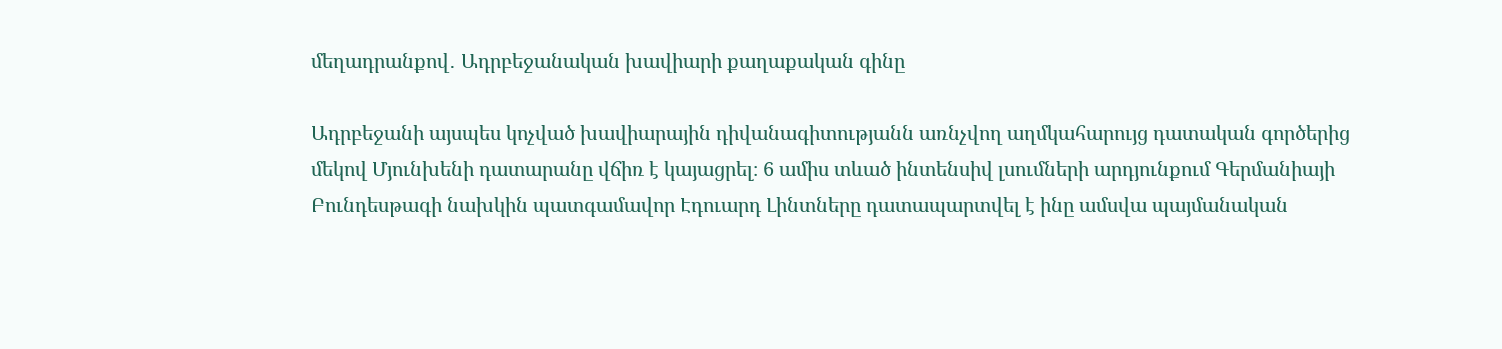մեղադրանքով․ Ադրբեջանական խավիարի քաղաքական գինը

Ադրբեջանի այսպես կոչված խավիարային դիվանագիտությանն առնչվող աղմկահարույց դատական գործերից մեկով Մյունխենի դատարանը վճիռ է կայացրել։ 6 ամիս տևած ինտենսիվ լսումների արդյունքում Գերմանիայի Բունդեսթագի նախկին պատգամավոր Էդուարդ Լինտները դատապարտվել է ինը ամսվա պայմանական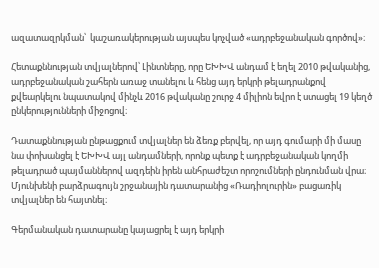ազատազրկման՝  կաշառակերության այսպես կոչված «ադրբեջանական գործով»։

Հետաքննության տվյալներով՝ Լինտները, որը ԵԽԽՎ անդամ է եղել 2010 թվականից, ադրբեջանական շահերն առաջ տանելու և հենց այդ երկրի թելադրանքով քվեարկելու նպատակով մինչև 2016 թվականը շուրջ 4 միլիոն եվրո է ստացել 19 կեղծ ընկերությունների միջոցով։

Դատաքննության ընթացքում տվյալներ են ձեռք բերվել, որ այդ գումարի մի մասը նա փոխանցել է ԵԽԽՎ այլ անդամների, որոնք պետք է ադրբեջանական կողմի թելադրած պայմաններով ազդեին իրեն անհրաժեշտ որոշումների ընդունման վրա։ Մյունխենի բարձրագույն շրջանային դատարանից «Ռադիոլուրին» բացառիկ տվյալներ են հայտնել։

Գերմանական դատարանը կայացրել է այդ երկրի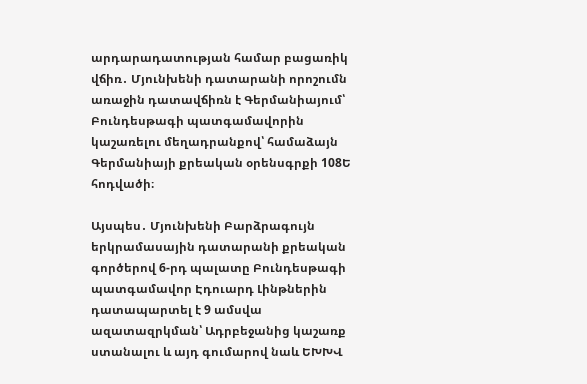արդարադատության համար բացառիկ վճիռ․ Մյունխենի դատարանի որոշումն առաջին դատավճիռն է Գերմանիայում՝ Բունդեսթագի պատգամավորին կաշառելու մեղադրանքով՝ համաձայն Գերմանիայի քրեական օրենսգրքի 108Ե հոդվածի։

Այսպես․ Մյունխենի Բարձրագույն երկրամասային դատարանի քրեական գործերով 6-րդ պալատը Բունդեսթագի պատգամավոր Էդուարդ Լինթներին դատապարտել է 9 ամսվա ազատազրկման՝ Ադրբեջանից կաշառք ստանալու և այդ գումարով նաև ԵԽԽՎ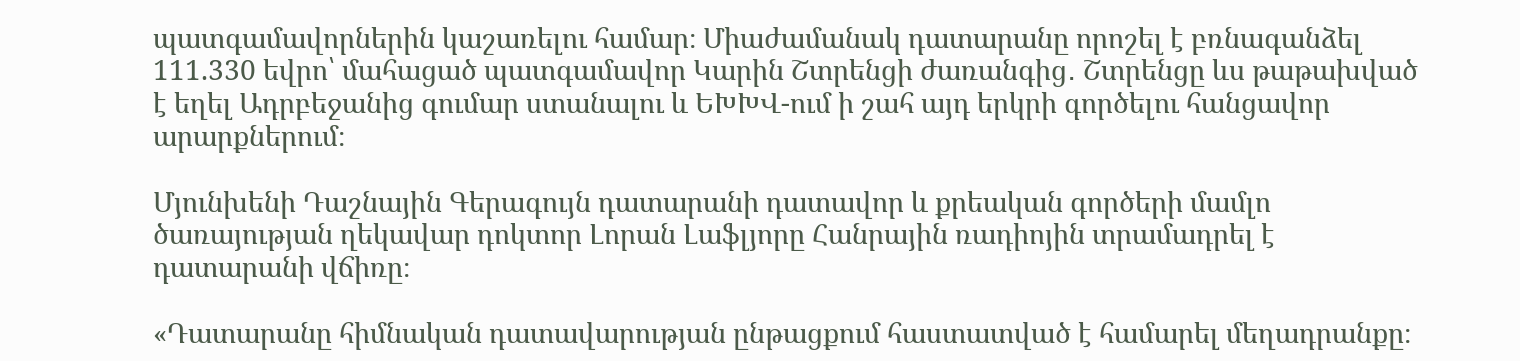պատգամավորներին կաշառելու համար։ Միաժամանակ դատարանը որոշել է բռնագանձել 111.330 եվրո՝ մահացած պատգամավոր Կարին Շտրենցի ժառանգից․ Շտրենցը ևս թաթախված է եղել Ադրբեջանից գումար ստանալու և ԵԽԽՎ-ում ի շահ այդ երկրի գործելու հանցավոր արարքներում։

Մյունխենի Դաշնային Գերագույն դատարանի դատավոր և քրեական գործերի մամլո ծառայության ղեկավար դոկտոր Լորան Լաֆլյորը Հանրային ռադիոյին տրամադրել է դատարանի վճիռը։

«Դատարանը հիմնական դատավարության ընթացքում հաստատված է համարել մեղադրանքը։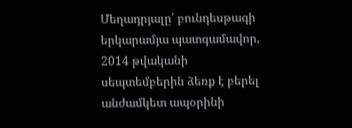Մեղադրյալը՝ բունդեսթագի երկարամյա պատգամավոր, 2014 թվականի սեպտեմբերին ձեռք է բերել անժամկետ ապօրինի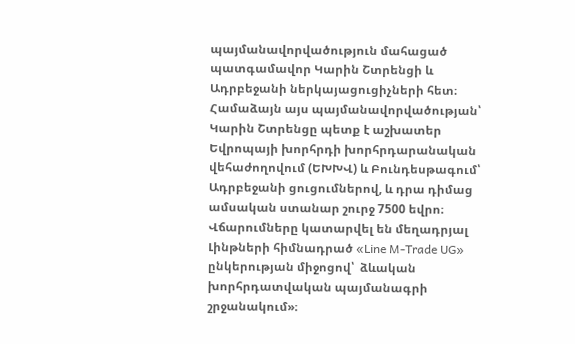պայմանավորվածություն մահացած պատգամավոր Կարին Շտրենցի և Ադրբեջանի ներկայացուցիչների հետ։ Համաձայն այս պայմանավորվածության՝ Կարին Շտրենցը պետք է աշխատեր Եվրոպայի խորհրդի խորհրդարանական վեհաժողովում (ԵԽԽՎ) և Բունդեսթագում՝ Ադրբեջանի ցուցումներով, և դրա դիմաց ամսական ստանար շուրջ 7500 եվրո։ Վճարումները կատարվել են մեղադրյալ Լինթների հիմնադրած «Line M-Trade UG» ընկերության միջոցով՝  ձևական խորհրդատվական պայմանագրի շրջանակում»։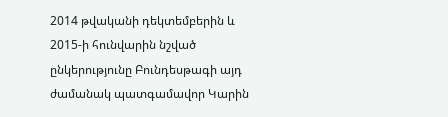2014 թվականի դեկտեմբերին և 2015-ի հունվարին նշված ընկերությունը Բունդեսթագի այդ ժամանակ պատգամավոր Կարին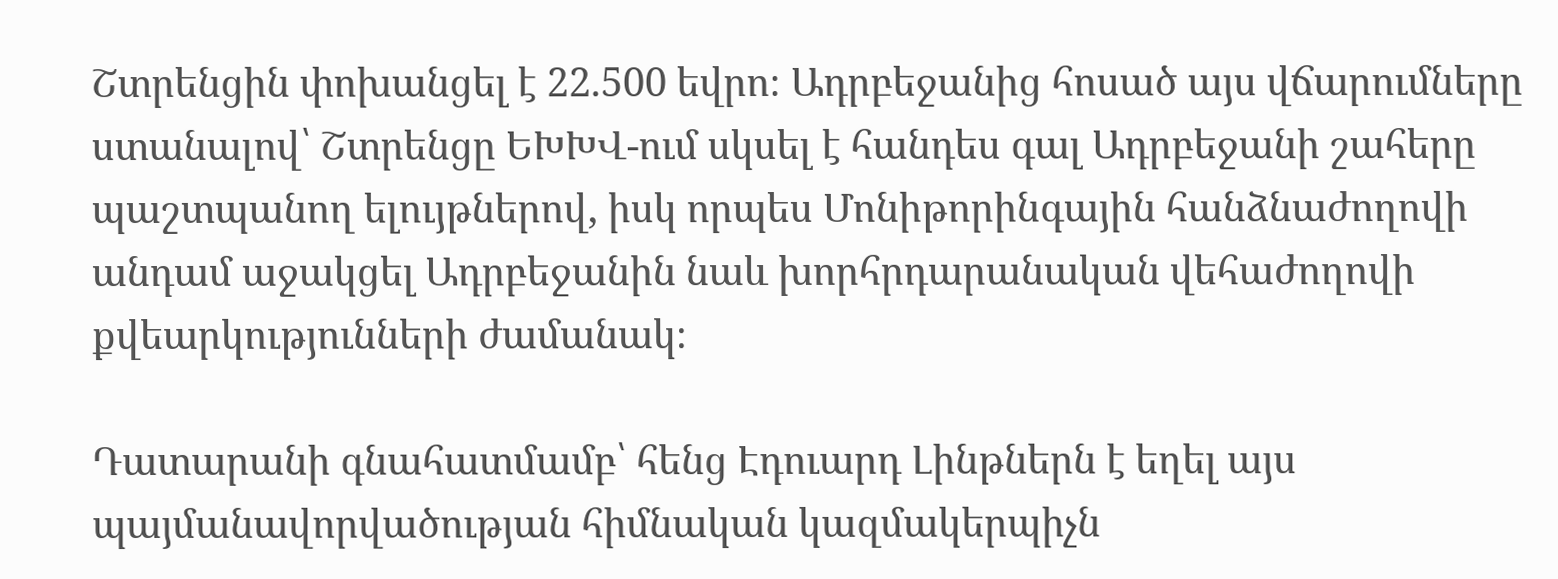Շտրենցին փոխանցել է 22.500 եվրո։ Ադրբեջանից հոսած այս վճարումները ստանալով՝ Շտրենցը ԵԽԽՎ-ում սկսել է հանդես գալ Ադրբեջանի շահերը պաշտպանող ելույթներով, իսկ որպես Մոնիթորինգային հանձնաժողովի անդամ աջակցել Ադրբեջանին նաև խորհրդարանական վեհաժողովի քվեարկությունների ժամանակ։

Դատարանի գնահատմամբ՝ հենց Էդուարդ Լինթներն է եղել այս պայմանավորվածության հիմնական կազմակերպիչն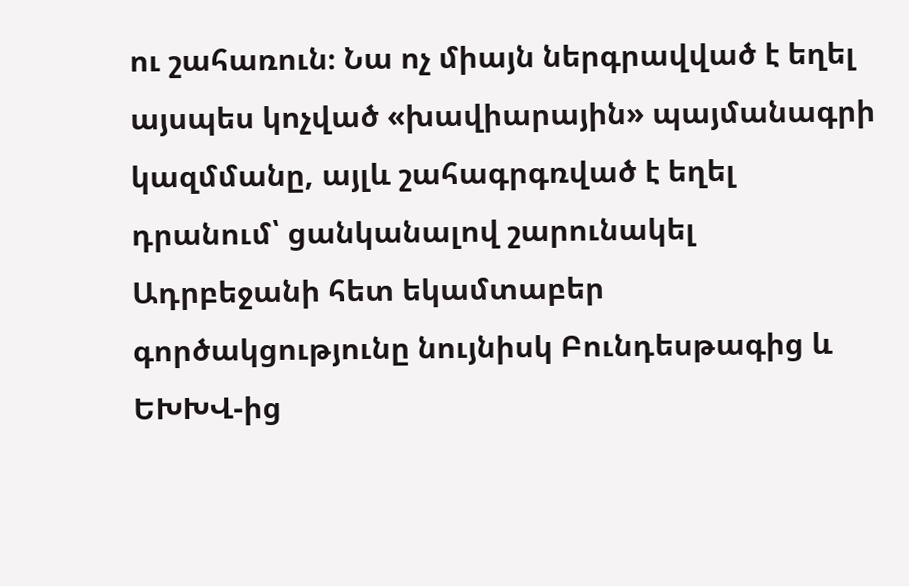ու շահառուն։ Նա ոչ միայն ներգրավված է եղել այսպես կոչված «խավիարային» պայմանագրի  կազմմանը, այլև շահագրգռված է եղել դրանում՝ ցանկանալով շարունակել Ադրբեջանի հետ եկամտաբեր  գործակցությունը նույնիսկ Բունդեսթագից և ԵԽԽՎ-ից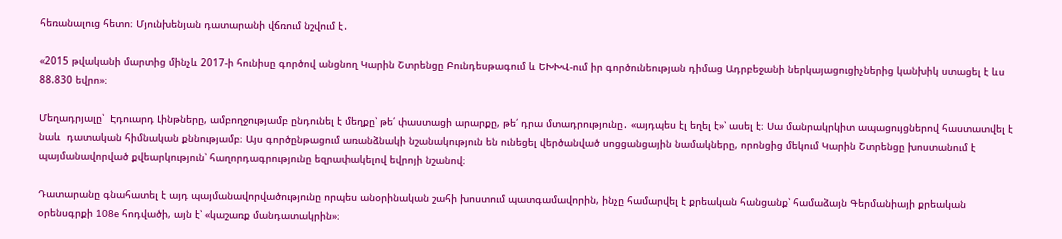հեռանալուց հետո։ Մյունխենյան դատարանի վճռում նշվում է․

«2015 թվականի մարտից մինչև 2017-ի հունիսը գործով անցնող Կարին Շտրենցը Բունդեսթագում և ԵԽԽՎ-ում իր գործունեության դիմաց Ադրբեջանի ներկայացուցիչներից կանխիկ ստացել է ևս 88.830 եվրո»։

Մեղադրյալը՝  Էդուարդ Լինթները, ամբողջությամբ ընդունել է մեղքը՝ թե՛ փաստացի արարքը, թե՛ դրա մտադրությունը․ «այդպես էլ եղել է»՝ ասել է։ Սա մանրակրկիտ ապացույցներով հաստատվել է նաև  դատական հիմնական քննությամբ։ Այս գործընթացում առանձնակի նշանակություն են ունեցել վերծանված սոցցանցային նամակները, որոնցից մեկում Կարին Շտրենցը խոստանում է պայմանավորված քվեարկություն՝ հաղորդագրությունը եզրափակելով եվրոյի նշանով։

Դատարանը գնահատել է այդ պայմանավորվածությունը որպես անօրինական շահի խոստում պատգամավորին, ինչը համարվել է քրեական հանցանք՝ համաձայն Գերմանիայի քրեական օրենսգրքի 108e հոդվածի, այն է՝ «կաշառք մանդատակրին»։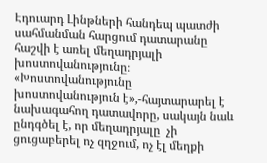Էդուարդ Լինթների հանդեպ պատժի սահմանման հարցում դատարանը հաշվի է առել մեղադրյալի   խոստովանությունը։ «Խոստովանությունը խոստովանություն է»,-հայտարարել է նախագահող դատավորը, սակայն նաև ընդգծել է, որ մեղադրյալը  չի ցուցաբերել ոչ զղջում, ոչ էլ մեղքի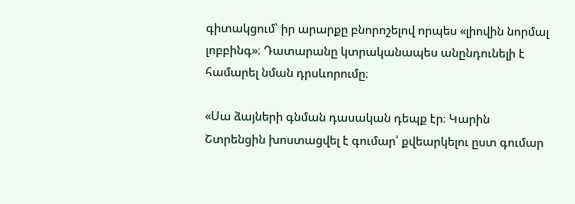գիտակցում՝ իր արարքը բնորոշելով որպես «լիովին նորմալ լոբբինգ»։ Դատարանը կտրականապես անընդունելի է համարել նման դրսևորումը։

«Սա ձայների գնման դասական դեպք էր։ Կարին Շտրենցին խոստացվել է գումար՝ քվեարկելու ըստ գումար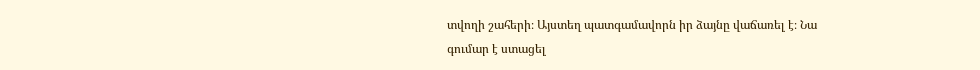տվողի շահերի։ Այստեղ պատգամավորն իր ձայնը վաճառել է։ Նա գումար է ստացել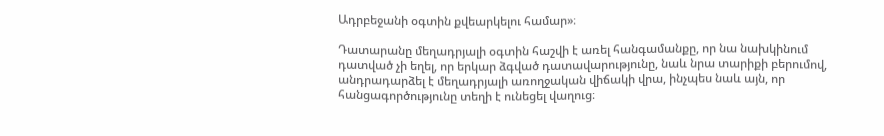Ադրբեջանի օգտին քվեարկելու համար»։

Դատարանը մեղադրյալի օգտին հաշվի է առել հանգամանքը, որ նա նախկինում դատված չի եղել, որ երկար ձգված դատավարությունը, նաև նրա տարիքի բերումով, անդրադարձել է մեղադրյալի առողջական վիճակի վրա, ինչպես նաև այն, որ հանցագործությունը տեղի է ունեցել վաղուց։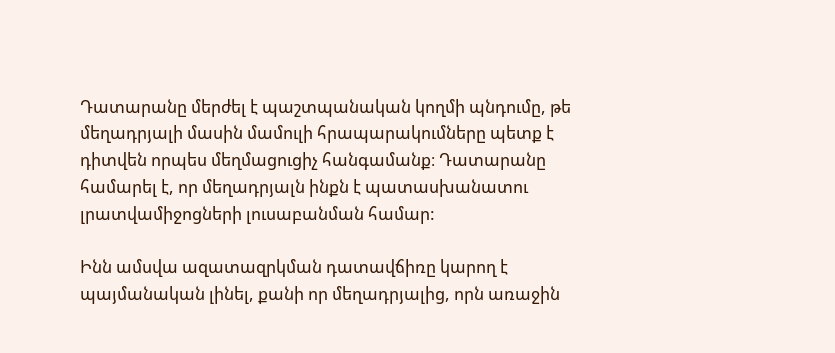Դատարանը մերժել է պաշտպանական կողմի պնդումը, թե մեղադրյալի մասին մամուլի հրապարակումները պետք է դիտվեն որպես մեղմացուցիչ հանգամանք։ Դատարանը համարել է, որ մեղադրյալն ինքն է պատասխանատու լրատվամիջոցների լուսաբանման համար:

Ինն ամսվա ազատազրկման դատավճիռը կարող է պայմանական լինել, քանի որ մեղադրյալից, որն առաջին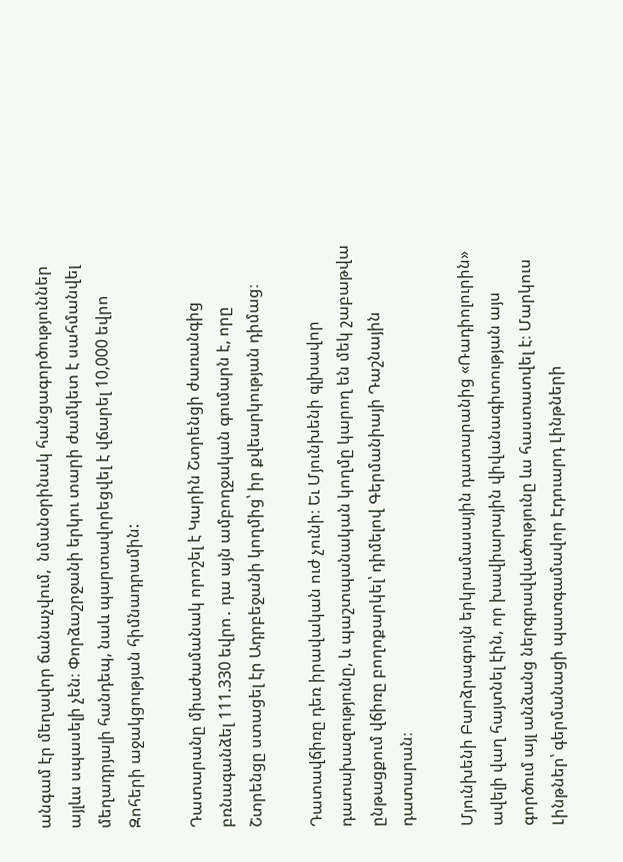անգամ էր մեղավոր ճանաչվում,  նմանօրինակ հանցագործություններ այլևս սպասելի չեն։ Փորձաշրջանի երկու տարի ժամկետ է սահմանվել մեղադրյալի հանդեպ, նաև պարտավորեցվել է վճարել 10,000 եվրո Զոհերի աջակցության հիմնադրամին:

Դատարանը միաժամանակ որոշել է Կարին Շտրենցի ժառանգից բռնագանձել 111.330 եվրո․ դա այն ամբողջական գումարն է, որը Շտրենցը ստացել էր Ադրբեջանի կողմից՝ իր քվեարկության դիմաց։

Դատավճիռը դեռ իրավական ուժ չունի։ Եւ Մյունխենի գլխավոր դատախազությունը, և պաշտպանական կողմը կարող են մեկ շաբաթվա ընթացքում վճիռը բողոքարկել՝ դիմելով Գերմանիայի Դաշնային դատարան։

Մյունխենի Բարձրագույն երկրամասային դատարանից «Ռադիոլուրին» ավելի վաղ հայտնել էին, որ խավիարային վիվանագիտության այս գործում այլ անձանց ներգրավվածությունը ևս հաստատվել է։ Մարկուս Լինթներ՝ գերմանացի պատգամավոր Էդուարդ Լինթների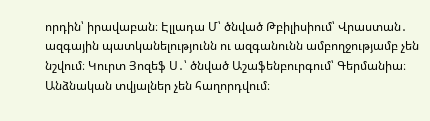որդին՝ իրավաբան։ Էլլադա Մ՝ ծնված Թբիլիսիում՝ Վրաստան․ ազգային պատկանելությունն ու ազգանունն ամբողջությամբ չեն նշվում։ Կուրտ Յոզեֆ Ս․՝ ծնված Աշաֆենբուրգում՝ Գերմանիա։ Անձնական տվյալներ չեն հաղորդվում։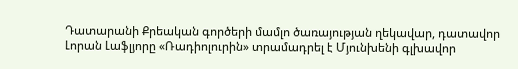Դատարանի Քրեական գործերի մամլո ծառայության ղեկավար, դատավոր Լորան Լաֆլյորը «Ռադիոլուրին» տրամադրել է Մյունխենի գլխավոր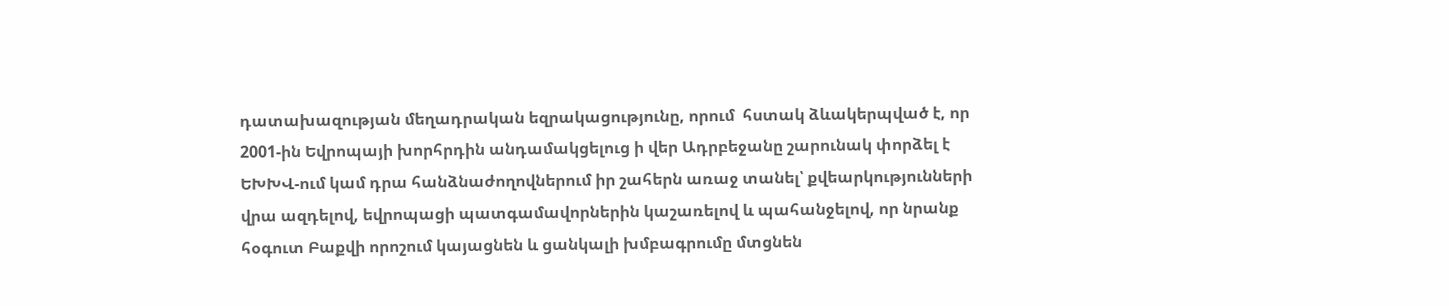դատախազության մեղադրական եզրակացությունը, որում  հստակ ձևակերպված է, որ 2001-ին Եվրոպայի խորհրդին անդամակցելուց ի վեր Ադրբեջանը շարունակ փորձել է ԵԽԽՎ-ում կամ դրա հանձնաժողովներում իր շահերն առաջ տանել՝ քվեարկությունների վրա ազդելով, եվրոպացի պատգամավորներին կաշառելով և պահանջելով, որ նրանք հօգուտ Բաքվի որոշում կայացնեն և ցանկալի խմբագրումը մտցնեն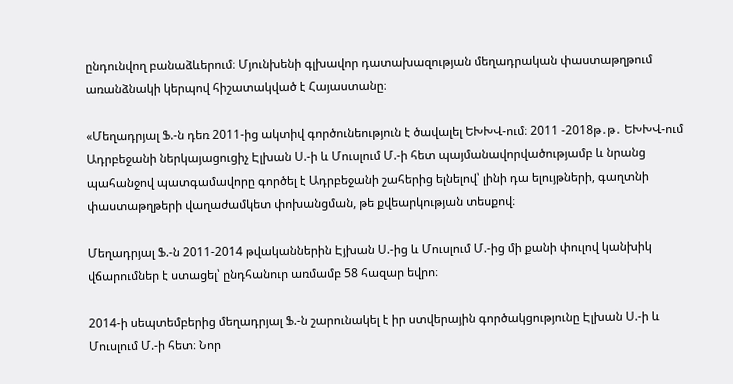ընդունվող բանաձևերում։ Մյունխենի գլխավոր դատախազության մեղադրական փաստաթղթում առանձնակի կերպով հիշատակված է Հայաստանը։

«Մեղադրյալ Ֆ.-ն դեռ 2011-ից ակտիվ գործունեություն է ծավալել ԵԽԽՎ-ում։ 2011 -2018թ․թ․ ԵԽԽՎ-ում Ադրբեջանի ներկայացուցիչ Էլխան Ս.-ի և Մուսլում Մ.-ի հետ պայմանավորվածությամբ և նրանց պահանջով պատգամավորը գործել է Ադրբեջանի շահերից ելնելով՝ լինի դա ելույթների, գաղտնի փաստաթղթերի վաղաժամկետ փոխանցման, թե քվեարկության տեսքով։

Մեղադրյալ Ֆ.-ն 2011-2014 թվականներին Էյխան Ս.-ից և Մուսլում Մ.-ից մի քանի փուլով կանխիկ վճարումներ է ստացել՝ ընդհանուր առմամբ 58 հազար եվրո։

2014-ի սեպտեմբերից մեղադրյալ Ֆ.-ն շարունակել է իր ստվերային գործակցությունը Էլխան Ս.-ի և Մուսլում Մ.-ի հետ։ Նոր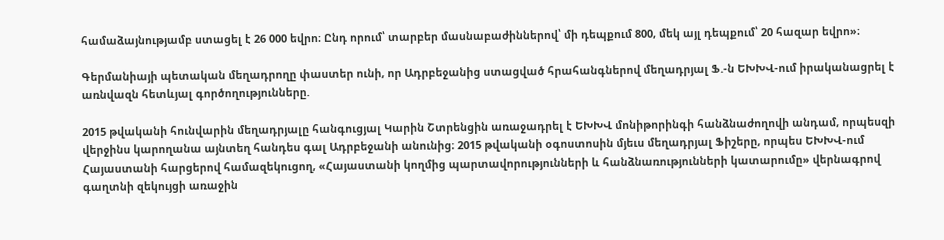համաձայնությամբ ստացել է 26 000 եվրո։ Ընդ որում՝ տարբեր մասնաբաժիններով՝ մի դեպքում 800, մեկ այլ դեպքում՝ 20 հազար եվրո»։

Գերմանիայի պետական մեղադրողը փաստեր ունի, որ Ադրբեջանից ստացված հրահանգներով մեղադրյալ Ֆ.-ն ԵԽԽՎ-ում իրականացրել է առնվազն հետևյալ գործողությունները.

2015 թվականի հունվարին մեղադրյալը հանգուցյալ Կարին Շտրենցին առաջադրել է ԵԽԽՎ մոնիթորինգի հանձնաժողովի անդամ, որպեսզի վերջինս կարողանա այնտեղ հանդես գալ Ադրբեջանի անունից։ 2015 թվականի օգոստոսին մյեւս մեղադրյալ Ֆիշերը, որպես ԵԽԽՎ-ում Հայաստանի հարցերով համազեկուցող, «Հայաստանի կողմից պարտավորությունների և հանձնառությունների կատարումը» վերնագրով գաղտնի զեկույցի առաջին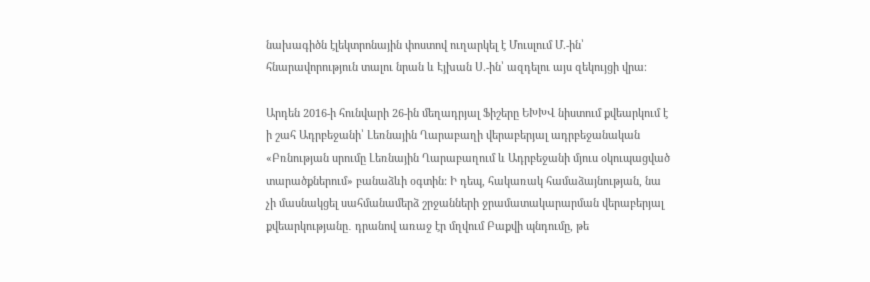նախագիծն էլեկտրոնային փոստով ուղարկել է Մուսլում Մ.-ին՝ հնարավորություն տալու նրան և Էյխան Ս.-ին՝ ազդելու այս զեկույցի վրա։

Արդեն 2016-ի հունվարի 26-ին մեղադրյալ Ֆիշերը ԵԽԽՎ նիստում քվեարկում է ի շահ Ադրբեջանի՝ Լեռնային Ղարաբաղի վերաբերյալ ադրբեջանական «Բռնության սրումը Լեռնային Ղարաբաղում և Ադրբեջանի մյուս օկուպացված տարածքներում» բանաձևի օգտին: Ի դեպ, հակառակ համաձայնության, նա չի մասնակցել սահմանամերձ շրջանների ջրամատակարարման վերաբերյալ քվեարկությանը․ դրանով առաջ էր մղվում Բաքվի պնդումը, թե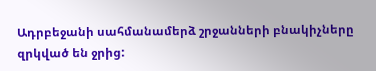Ադրբեջանի սահմանամերձ շրջանների բնակիչները զրկված են ջրից: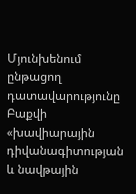Մյունխենում ընթացող դատավարությունը Բաքվի «խավիարային դիվանագիտության և նավթային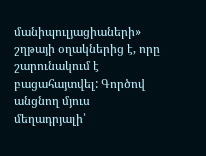մանիպուլյացիաների» շղթայի օղակներից է, որը շարունակում է բացահայտվել: Գործով անցնող մյուս մեղադրյալի՝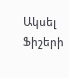Ակսել Ֆիշերի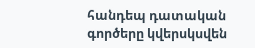հանդեպ դատական գործերը կվերսկսվեն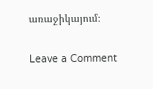առաջիկայում։

Leave a Comment